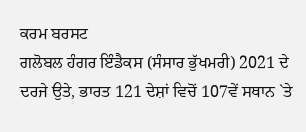ਕਰਮ ਬਰਸਟ
ਗਲੋਬਲ ਹੰਗਰ ਇੰਡੈਕਸ (ਸੰਸਾਰ ਭੁੱਖਮਰੀ) 2021 ਦੇ ਦਰਜੇ ਉਤੇ, ਭਾਰਤ 121 ਦੇਸ਼ਾਂ ਵਿਚੋਂ 107ਵੇਂ ਸਥਾਨ `ਤੇ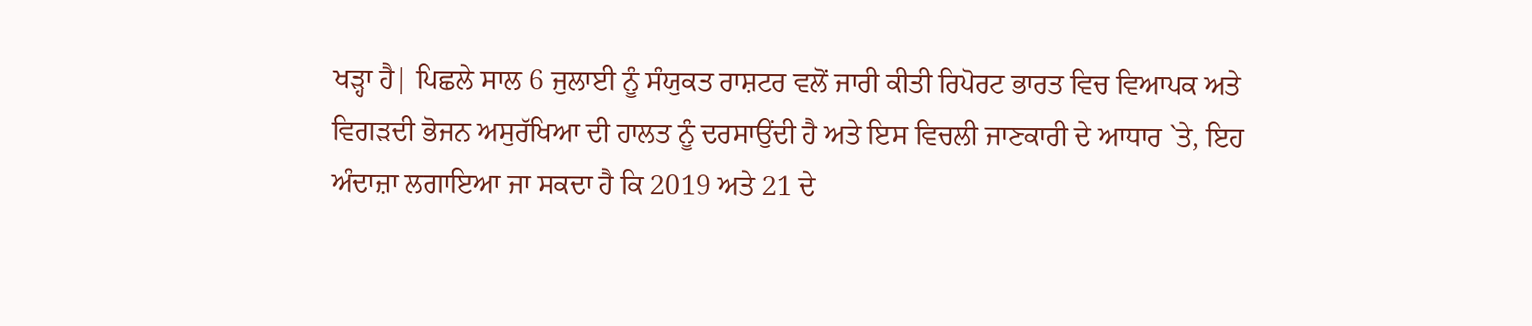ਖੜ੍ਹਾ ਹੈ| ਪਿਛਲੇ ਸਾਲ 6 ਜੁਲਾਈ ਨੂੰ ਸੰਯੁਕਤ ਰਾਸ਼ਟਰ ਵਲੋਂ ਜਾਰੀ ਕੀਤੀ ਰਿਪੋਰਟ ਭਾਰਤ ਵਿਚ ਵਿਆਪਕ ਅਤੇ ਵਿਗੜਦੀ ਭੋਜਨ ਅਸੁਰੱਖਿਆ ਦੀ ਹਾਲਤ ਨੂੰ ਦਰਸਾਉਂਦੀ ਹੈ ਅਤੇ ਇਸ ਵਿਚਲੀ ਜਾਣਕਾਰੀ ਦੇ ਆਧਾਰ `ਤੇ, ਇਹ ਅੰਦਾਜ਼ਾ ਲਗਾਇਆ ਜਾ ਸਕਦਾ ਹੈ ਕਿ 2019 ਅਤੇ 21 ਦੇ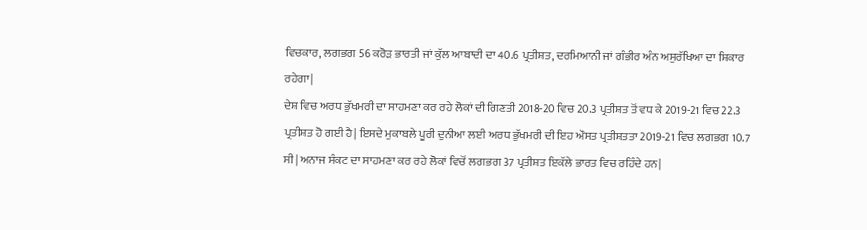ਵਿਚਕਾਰ, ਲਗਭਗ 56 ਕਰੋੜ ਭਾਰਤੀ ਜਾਂ ਕੁੱਲ ਆਬਾਦੀ ਦਾ 40.6 ਪ੍ਰਤੀਸ਼ਤ, ਦਰਮਿਆਨੀ ਜਾਂ ਗੰਭੀਰ ਅੰਨ ਅਸੁਰੱਖਿਆ ਦਾ ਸ਼ਿਕਾਰ ਰਹੇਗਾ|
ਦੇਸ਼ ਵਿਚ ਅਰਧ ਭੁੱਖਮਰੀ ਦਾ ਸਾਹਮਣਾ ਕਰ ਰਹੇ ਲੋਕਾਂ ਦੀ ਗਿਣਤੀ 2018-20 ਵਿਚ 20.3 ਪ੍ਰਤੀਸ਼ਤ ਤੋਂ ਵਧ ਕੇ 2019-21 ਵਿਚ 22.3 ਪ੍ਰਤੀਸ਼ਤ ਹੋ ਗਈ ਹੈ| ਇਸਦੇ ਮੁਕਾਬਲੇ ਪੂਰੀ ਦੁਨੀਆ ਲਈ ਅਰਧ ਭੁੱਖਮਰੀ ਦੀ ਇਹ ਔਸਤ ਪ੍ਰਤੀਸ਼ਤਤਾ 2019-21 ਵਿਚ ਲਗਭਗ 10.7 ਸੀ| ਅਨਾਜ ਸੰਕਟ ਦਾ ਸਾਹਮਣਾ ਕਰ ਰਹੇ ਲੋਕਾਂ ਵਿਚੋਂ ਲਗਭਗ 37 ਪ੍ਰਤੀਸ਼ਤ ਇਕੱਲੇ ਭਾਰਤ ਵਿਚ ਰਹਿੰਦੇ ਹਨ|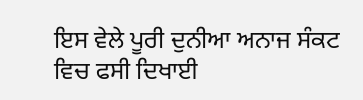ਇਸ ਵੇਲੇ ਪੂਰੀ ਦੁਨੀਆ ਅਨਾਜ ਸੰਕਟ ਵਿਚ ਫਸੀ ਦਿਖਾਈ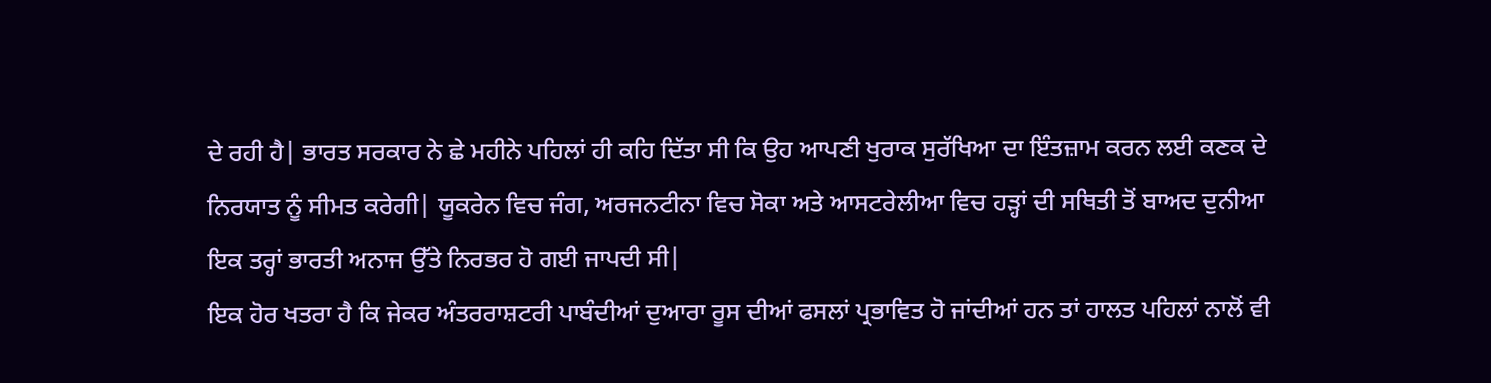ਦੇ ਰਹੀ ਹੈ| ਭਾਰਤ ਸਰਕਾਰ ਨੇ ਛੇ ਮਹੀਨੇ ਪਹਿਲਾਂ ਹੀ ਕਹਿ ਦਿੱਤਾ ਸੀ ਕਿ ਉਹ ਆਪਣੀ ਖੁਰਾਕ ਸੁਰੱਖਿਆ ਦਾ ਇੰਤਜ਼ਾਮ ਕਰਨ ਲਈ ਕਣਕ ਦੇ ਨਿਰਯਾਤ ਨੂੰ ਸੀਮਤ ਕਰੇਗੀ| ਯੂਕਰੇਨ ਵਿਚ ਜੰਗ, ਅਰਜਨਟੀਨਾ ਵਿਚ ਸੋਕਾ ਅਤੇ ਆਸਟਰੇਲੀਆ ਵਿਚ ਹੜ੍ਹਾਂ ਦੀ ਸਥਿਤੀ ਤੋਂ ਬਾਅਦ ਦੁਨੀਆ ਇਕ ਤਰ੍ਹਾਂ ਭਾਰਤੀ ਅਨਾਜ ਉੱਤੇ ਨਿਰਭਰ ਹੋ ਗਈ ਜਾਪਦੀ ਸੀ|
ਇਕ ਹੋਰ ਖਤਰਾ ਹੈ ਕਿ ਜੇਕਰ ਅੰਤਰਰਾਸ਼ਟਰੀ ਪਾਬੰਦੀਆਂ ਦੁਆਰਾ ਰੂਸ ਦੀਆਂ ਫਸਲਾਂ ਪ੍ਰਭਾਵਿਤ ਹੋ ਜਾਂਦੀਆਂ ਹਨ ਤਾਂ ਹਾਲਤ ਪਹਿਲਾਂ ਨਾਲੋਂ ਵੀ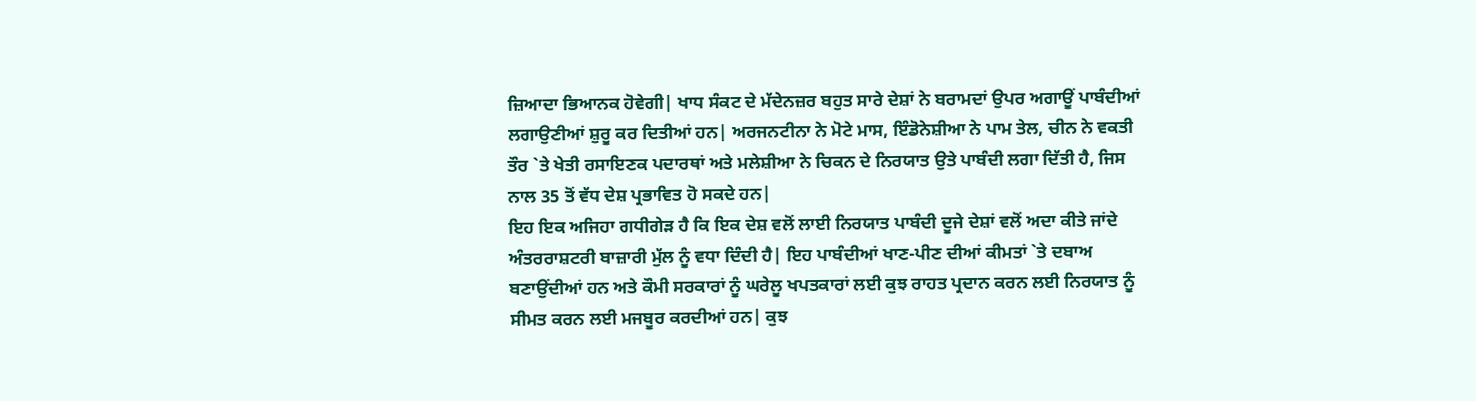ਜ਼ਿਆਦਾ ਭਿਆਨਕ ਹੋਵੇਗੀ| ਖਾਧ ਸੰਕਟ ਦੇ ਮੱਦੇਨਜ਼ਰ ਬਹੁਤ ਸਾਰੇ ਦੇਸ਼ਾਂ ਨੇ ਬਰਾਮਦਾਂ ਉਪਰ ਅਗਾਊਂ ਪਾਬੰਦੀਆਂ ਲਗਾਉਣੀਆਂ ਸ਼ੁਰੂ ਕਰ ਦਿਤੀਆਂ ਹਨ| ਅਰਜਨਟੀਨਾ ਨੇ ਮੋਟੇ ਮਾਸ, ਇੰਡੋਨੇਸ਼ੀਆ ਨੇ ਪਾਮ ਤੇਲ, ਚੀਨ ਨੇ ਵਕਤੀ ਤੌਰ `ਤੇ ਖੇਤੀ ਰਸਾਇਣਕ ਪਦਾਰਥਾਂ ਅਤੇ ਮਲੇਸ਼ੀਆ ਨੇ ਚਿਕਨ ਦੇ ਨਿਰਯਾਤ ਉਤੇ ਪਾਬੰਦੀ ਲਗਾ ਦਿੱਤੀ ਹੈ, ਜਿਸ ਨਾਲ 35 ਤੋਂ ਵੱਧ ਦੇਸ਼ ਪ੍ਰਭਾਵਿਤ ਹੋ ਸਕਦੇ ਹਨ|
ਇਹ ਇਕ ਅਜਿਹਾ ਗਧੀਗੇੜ ਹੈ ਕਿ ਇਕ ਦੇਸ਼ ਵਲੋਂ ਲਾਈ ਨਿਰਯਾਤ ਪਾਬੰਦੀ ਦੂਜੇ ਦੇਸ਼ਾਂ ਵਲੋਂ ਅਦਾ ਕੀਤੇ ਜਾਂਦੇ ਅੰਤਰਰਾਸ਼ਟਰੀ ਬਾਜ਼ਾਰੀ ਮੁੱਲ ਨੂੰ ਵਧਾ ਦਿੰਦੀ ਹੈ| ਇਹ ਪਾਬੰਦੀਆਂ ਖਾਣ-ਪੀਣ ਦੀਆਂ ਕੀਮਤਾਂ `ਤੇ ਦਬਾਅ ਬਣਾਉਂਦੀਆਂ ਹਨ ਅਤੇ ਕੌਮੀ ਸਰਕਾਰਾਂ ਨੂੰ ਘਰੇਲੂ ਖਪਤਕਾਰਾਂ ਲਈ ਕੁਝ ਰਾਹਤ ਪ੍ਰਦਾਨ ਕਰਨ ਲਈ ਨਿਰਯਾਤ ਨੂੰ ਸੀਮਤ ਕਰਨ ਲਈ ਮਜਬੂਰ ਕਰਦੀਆਂ ਹਨ| ਕੁਝ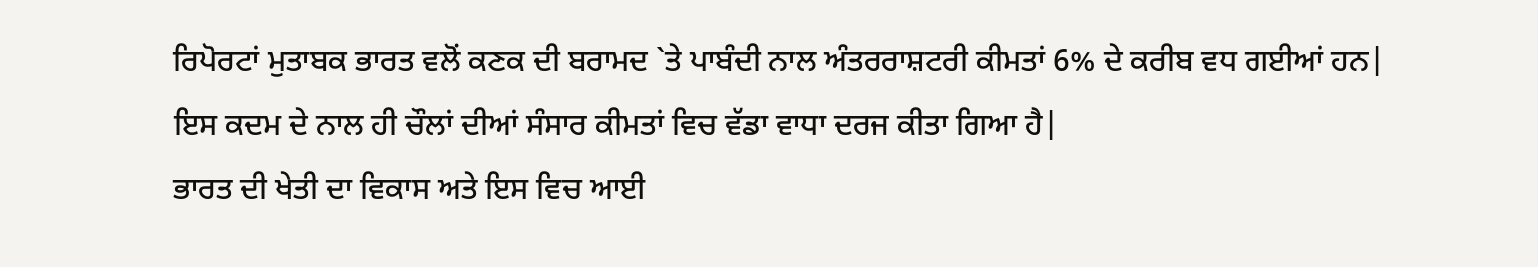ਰਿਪੋਰਟਾਂ ਮੁਤਾਬਕ ਭਾਰਤ ਵਲੋਂ ਕਣਕ ਦੀ ਬਰਾਮਦ `ਤੇ ਪਾਬੰਦੀ ਨਾਲ ਅੰਤਰਰਾਸ਼ਟਰੀ ਕੀਮਤਾਂ 6% ਦੇ ਕਰੀਬ ਵਧ ਗਈਆਂ ਹਨ| ਇਸ ਕਦਮ ਦੇ ਨਾਲ ਹੀ ਚੌਲਾਂ ਦੀਆਂ ਸੰਸਾਰ ਕੀਮਤਾਂ ਵਿਚ ਵੱਡਾ ਵਾਧਾ ਦਰਜ ਕੀਤਾ ਗਿਆ ਹੈ|
ਭਾਰਤ ਦੀ ਖੇਤੀ ਦਾ ਵਿਕਾਸ ਅਤੇ ਇਸ ਵਿਚ ਆਈ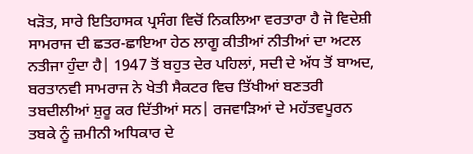ਖੜੋਤ, ਸਾਰੇ ਇਤਿਹਾਸਕ ਪ੍ਰਸੰਗ ਵਿਚੋਂ ਨਿਕਲਿਆ ਵਰਤਾਰਾ ਹੈ ਜੋ ਵਿਦੇਸ਼ੀ ਸਾਮਰਾਜ ਦੀ ਛਤਰ-ਛਾਇਆ ਹੇਠ ਲਾਗੂ ਕੀਤੀਆਂ ਨੀਤੀਆਂ ਦਾ ਅਟਲ ਨਤੀਜਾ ਹੁੰਦਾ ਹੈ| 1947 ਤੋਂ ਬਹੁਤ ਦੇਰ ਪਹਿਲਾਂ, ਸਦੀ ਦੇ ਅੱਧ ਤੋਂ ਬਾਅਦ, ਬਰਤਾਨਵੀ ਸਾਮਰਾਜ ਨੇ ਖੇਤੀ ਸੈਕਟਰ ਵਿਚ ਤਿੱਖੀਆਂ ਬਣਤਰੀ ਤਬਦੀਲੀਆਂ ਸ਼ੁਰੂ ਕਰ ਦਿੱਤੀਆਂ ਸਨ| ਰਜਵਾੜਿਆਂ ਦੇ ਮਹੱਤਵਪੂਰਨ ਤਬਕੇ ਨੂੰ ਜ਼ਮੀਨੀ ਅਧਿਕਾਰ ਦੇ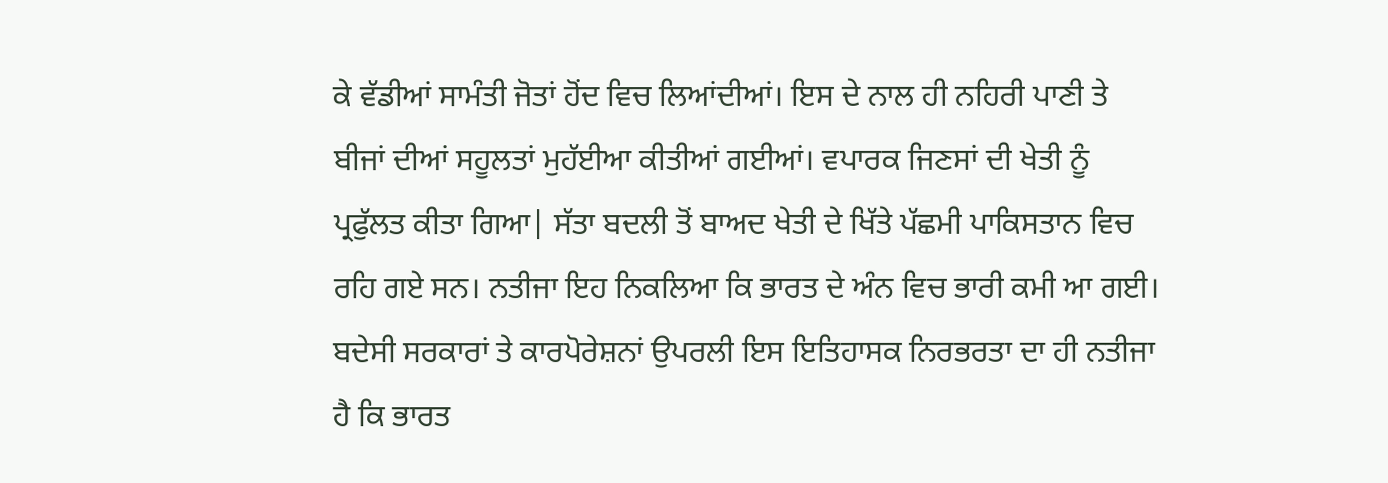ਕੇ ਵੱਡੀਆਂ ਸਾਮੰਤੀ ਜੋਤਾਂ ਹੋਂਦ ਵਿਚ ਲਿਆਂਦੀਆਂ। ਇਸ ਦੇ ਨਾਲ ਹੀ ਨਹਿਰੀ ਪਾਣੀ ਤੇ ਬੀਜਾਂ ਦੀਆਂ ਸਹੂਲਤਾਂ ਮੁਹੱਈਆ ਕੀਤੀਆਂ ਗਈਆਂ। ਵਪਾਰਕ ਜਿਣਸਾਂ ਦੀ ਖੇਤੀ ਨੂੰ ਪ੍ਰਫੁੱਲਤ ਕੀਤਾ ਗਿਆ| ਸੱਤਾ ਬਦਲੀ ਤੋਂ ਬਾਅਦ ਖੇਤੀ ਦੇ ਖਿੱਤੇ ਪੱਛਮੀ ਪਾਕਿਸਤਾਨ ਵਿਚ ਰਹਿ ਗਏ ਸਨ। ਨਤੀਜਾ ਇਹ ਨਿਕਲਿਆ ਕਿ ਭਾਰਤ ਦੇ ਅੰਨ ਵਿਚ ਭਾਰੀ ਕਮੀ ਆ ਗਈ।
ਬਦੇਸੀ ਸਰਕਾਰਾਂ ਤੇ ਕਾਰਪੋਰੇਸ਼ਨਾਂ ਉਪਰਲੀ ਇਸ ਇਤਿਹਾਸਕ ਨਿਰਭਰਤਾ ਦਾ ਹੀ ਨਤੀਜਾ ਹੈ ਕਿ ਭਾਰਤ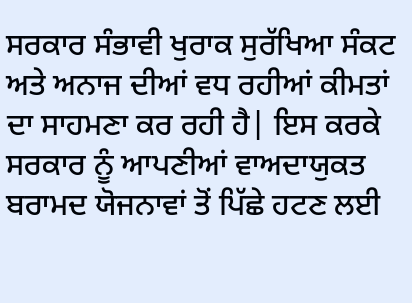ਸਰਕਾਰ ਸੰਭਾਵੀ ਖੁਰਾਕ ਸੁਰੱਖਿਆ ਸੰਕਟ ਅਤੇ ਅਨਾਜ ਦੀਆਂ ਵਧ ਰਹੀਆਂ ਕੀਮਤਾਂ ਦਾ ਸਾਹਮਣਾ ਕਰ ਰਹੀ ਹੈ| ਇਸ ਕਰਕੇ ਸਰਕਾਰ ਨੂੰ ਆਪਣੀਆਂ ਵਾਅਦਾਯੁਕਤ ਬਰਾਮਦ ਯੋਜਨਾਵਾਂ ਤੋਂ ਪਿੱਛੇ ਹਟਣ ਲਈ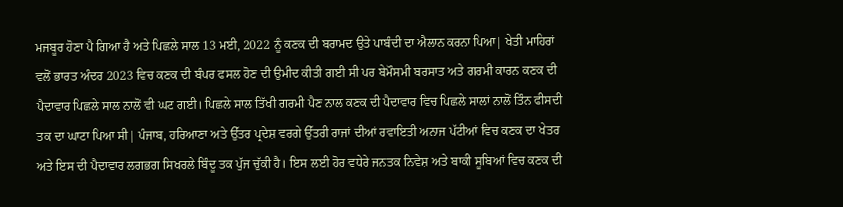ਮਜਬੂਰ ਹੋਣਾ ਪੈ ਗਿਆ ਹੈ ਅਤੇ ਪਿਛਲੇ ਸਾਲ 13 ਮਈ, 2022 ਨੂੰ ਕਣਕ ਦੀ ਬਰਾਮਦ ਉਤੇ ਪਾਬੰਦੀ ਦਾ ਐਲਾਨ ਕਰਨਾ ਪਿਆ| ਖੇਤੀ ਮਾਹਿਰਾਂ ਵਲੋਂ ਭਾਰਤ ਅੰਦਰ 2023 ਵਿਚ ਕਣਕ ਦੀ ਬੰਪਰ ਫਸਲ ਹੋਣ ਦੀ ਉਮੀਦ ਕੀਤੀ ਗਈ ਸੀ ਪਰ ਬੇਮੌਸਮੀ ਬਰਸਾਤ ਅਤੇ ਗਰਮੀ ਕਾਰਨ ਕਣਕ ਦੀ ਪੈਦਾਵਾਰ ਪਿਛਲੇ ਸਾਲ ਨਾਲੋਂ ਵੀ ਘਟ ਗਈ। ਪਿਛਲੇ ਸਾਲ ਤਿੱਖੀ ਗਰਮੀ ਪੈਣ ਨਾਲ ਕਣਕ ਦੀ ਪੈਦਾਵਾਰ ਵਿਚ ਪਿਛਲੇ ਸਾਲਾਂ ਨਾਲੋਂ ਤਿੰਨ ਫੀਸਦੀ ਤਕ ਦਾ ਘਾਟਾ ਪਿਆ ਸੀ| ਪੰਜਾਬ, ਹਰਿਆਣਾ ਅਤੇ ਉੱਤਰ ਪ੍ਰਦੇਸ਼ ਵਰਗੇ ਉੱਤਰੀ ਰਾਜਾਂ ਦੀਆਂ ਰਵਾਇਤੀ ਅਨਾਜ ਪੱਟੀਆਂ ਵਿਚ ਕਣਕ ਦਾ ਖੇਤਰ ਅਤੇ ਇਸ ਦੀ ਪੈਦਾਵਾਰ ਲਗਭਗ ਸਿਖਰਲੇ ਬਿੰਦੂ ਤਕ ਪੁੱਜ ਚੁੱਕੀ ਹੈ। ਇਸ ਲਈ ਹੋਰ ਵਧੇਰੇ ਜਨਤਕ ਨਿਵੇਸ਼ ਅਤੇ ਬਾਕੀ ਸੂਬਿਆਂ ਵਿਚ ਕਣਕ ਦੀ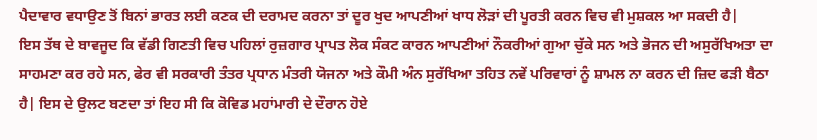ਪੈਦਾਵਾਰ ਵਧਾਉਣ ਤੋਂ ਬਿਨਾਂ ਭਾਰਤ ਲਈ ਕਣਕ ਦੀ ਦਰਾਮਦ ਕਰਨਾ ਤਾਂ ਦੂਰ ਖੁਦ ਆਪਣੀਆਂ ਖਾਧ ਲੋੜਾਂ ਦੀ ਪੂਰਤੀ ਕਰਨ ਵਿਚ ਵੀ ਮੁਸ਼ਕਲ ਆ ਸਕਦੀ ਹੈ|
ਇਸ ਤੱਥ ਦੇ ਬਾਵਜੂਦ ਕਿ ਵੱਡੀ ਗਿਣਤੀ ਵਿਚ ਪਹਿਲਾਂ ਰੁਜ਼ਗਾਰ ਪ੍ਰਾਪਤ ਲੋਕ ਸੰਕਟ ਕਾਰਨ ਆਪਣੀਆਂ ਨੌਕਰੀਆਂ ਗੁਆ ਚੁੱਕੇ ਸਨ ਅਤੇ ਭੋਜਨ ਦੀ ਅਸੁਰੱਖਿਅਤਾ ਦਾ ਸਾਹਮਣਾ ਕਰ ਰਹੇ ਸਨ, ਫੇਰ ਵੀ ਸਰਕਾਰੀ ਤੰਤਰ ਪ੍ਰਧਾਨ ਮੰਤਰੀ ਯੋਜਨਾ ਅਤੇ ਕੌਮੀ ਅੰਨ ਸੁਰੱਖਿਆ ਤਹਿਤ ਨਵੇਂ ਪਰਿਵਾਰਾਂ ਨੂੰ ਸ਼ਾਮਲ ਨਾ ਕਰਨ ਦੀ ਜ਼ਿਦ ਫੜੀ ਬੈਠਾ ਹੈ| ਇਸ ਦੇ ਉਲਟ ਬਣਦਾ ਤਾਂ ਇਹ ਸੀ ਕਿ ਕੋਵਿਡ ਮਹਾਂਮਾਰੀ ਦੇ ਦੌਰਾਨ ਹੋਏ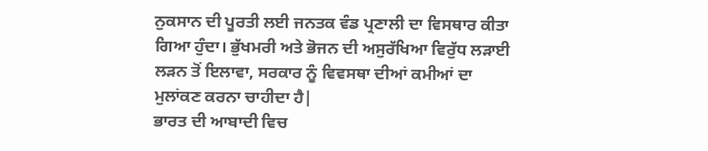ਨੁਕਸਾਨ ਦੀ ਪੂਰਤੀ ਲਈ ਜਨਤਕ ਵੰਡ ਪ੍ਰਣਾਲੀ ਦਾ ਵਿਸਥਾਰ ਕੀਤਾ ਗਿਆ ਹੁੰਦਾ। ਭੁੱਖਮਰੀ ਅਤੇ ਭੋਜਨ ਦੀ ਅਸੁਰੱਖਿਆ ਵਿਰੁੱਧ ਲੜਾਈ ਲੜਨ ਤੋਂ ਇਲਾਵਾ, ਸਰਕਾਰ ਨੂੰ ਵਿਵਸਥਾ ਦੀਆਂ ਕਮੀਆਂ ਦਾ ਮੁਲਾਂਕਣ ਕਰਨਾ ਚਾਹੀਦਾ ਹੈ|
ਭਾਰਤ ਦੀ ਆਬਾਦੀ ਵਿਚ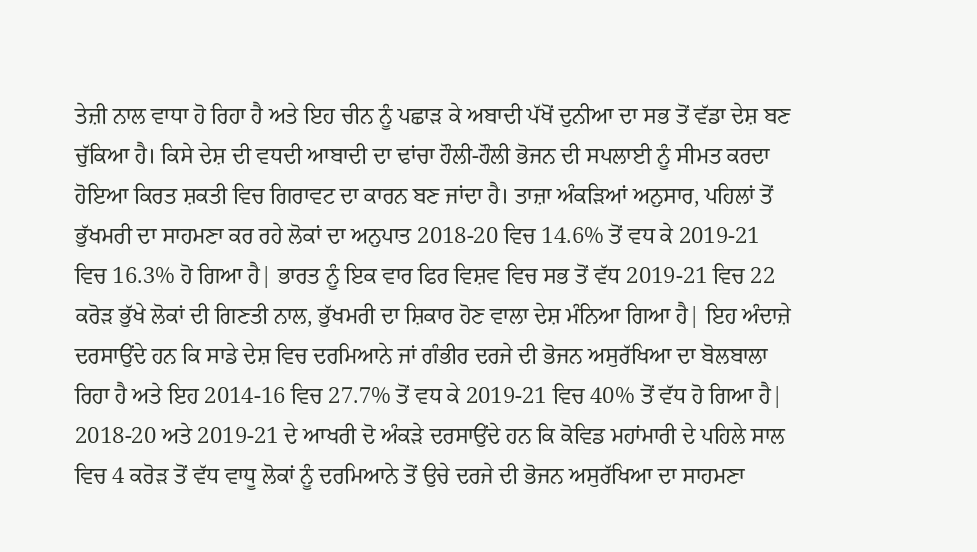ਤੇਜ਼ੀ ਨਾਲ ਵਾਧਾ ਹੋ ਰਿਹਾ ਹੈ ਅਤੇ ਇਹ ਚੀਨ ਨੂੰ ਪਛਾੜ ਕੇ ਅਬਾਦੀ ਪੱਖੋਂ ਦੁਨੀਆ ਦਾ ਸਭ ਤੋਂ ਵੱਡਾ ਦੇਸ਼ ਬਣ ਚੁੱਕਿਆ ਹੈ। ਕਿਸੇ ਦੇਸ਼ ਦੀ ਵਧਦੀ ਆਬਾਦੀ ਦਾ ਢਾਂਚਾ ਹੌਲੀ-ਹੌਲੀ ਭੋਜਨ ਦੀ ਸਪਲਾਈ ਨੂੰ ਸੀਮਤ ਕਰਦਾ ਹੋਇਆ ਕਿਰਤ ਸ਼ਕਤੀ ਵਿਚ ਗਿਰਾਵਟ ਦਾ ਕਾਰਨ ਬਣ ਜਾਂਦਾ ਹੈ। ਤਾਜ਼ਾ ਅੰਕੜਿਆਂ ਅਨੁਸਾਰ, ਪਹਿਲਾਂ ਤੋਂ ਭੁੱਖਮਰੀ ਦਾ ਸਾਹਮਣਾ ਕਰ ਰਹੇ ਲੋਕਾਂ ਦਾ ਅਨੁਪਾਤ 2018-20 ਵਿਚ 14.6% ਤੋਂ ਵਧ ਕੇ 2019-21 ਵਿਚ 16.3% ਹੋ ਗਿਆ ਹੈ| ਭਾਰਤ ਨੂੰ ਇਕ ਵਾਰ ਫਿਰ ਵਿਸ਼ਵ ਵਿਚ ਸਭ ਤੋਂ ਵੱਧ 2019-21 ਵਿਚ 22 ਕਰੋੜ ਭੁੱਖੇ ਲੋਕਾਂ ਦੀ ਗਿਣਤੀ ਨਾਲ, ਭੁੱਖਮਰੀ ਦਾ ਸ਼ਿਕਾਰ ਹੋਣ ਵਾਲਾ ਦੇਸ਼ ਮੰਨਿਆ ਗਿਆ ਹੈ| ਇਹ ਅੰਦਾਜ਼ੇ ਦਰਸਾਉਂਦੇ ਹਨ ਕਿ ਸਾਡੇ ਦੇਸ਼ ਵਿਚ ਦਰਮਿਆਨੇ ਜਾਂ ਗੰਭੀਰ ਦਰਜੇ ਦੀ ਭੋਜਨ ਅਸੁਰੱਖਿਆ ਦਾ ਬੋਲਬਾਲਾ ਰਿਹਾ ਹੈ ਅਤੇ ਇਹ 2014-16 ਵਿਚ 27.7% ਤੋਂ ਵਧ ਕੇ 2019-21 ਵਿਚ 40% ਤੋਂ ਵੱਧ ਹੋ ਗਿਆ ਹੈ| 2018-20 ਅਤੇ 2019-21 ਦੇ ਆਖਰੀ ਦੋ ਅੰਕੜੇ ਦਰਸਾਉਂਦੇ ਹਨ ਕਿ ਕੋਵਿਡ ਮਹਾਂਮਾਰੀ ਦੇ ਪਹਿਲੇ ਸਾਲ ਵਿਚ 4 ਕਰੋੜ ਤੋਂ ਵੱਧ ਵਾਧੂ ਲੋਕਾਂ ਨੂੰ ਦਰਮਿਆਨੇ ਤੋਂ ਉਚੇ ਦਰਜੇ ਦੀ ਭੋਜਨ ਅਸੁਰੱਖਿਆ ਦਾ ਸਾਹਮਣਾ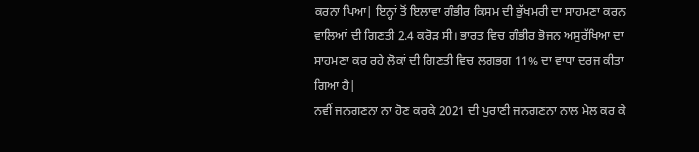ਕਰਨਾ ਪਿਆ| ਇਨ੍ਹਾਂ ਤੋਂ ਇਲਾਵਾ ਗੰਭੀਰ ਕਿਸਮ ਦੀ ਭੁੱਖਮਰੀ ਦਾ ਸਾਹਮਣਾ ਕਰਨ ਵਾਲਿਆਂ ਦੀ ਗਿਣਤੀ 2.4 ਕਰੋੜ ਸੀ। ਭਾਰਤ ਵਿਚ ਗੰਭੀਰ ਭੋਜਨ ਅਸੁਰੱਖਿਆ ਦਾ ਸਾਹਮਣਾ ਕਰ ਰਹੇ ਲੋਕਾਂ ਦੀ ਗਿਣਤੀ ਵਿਚ ਲਗਭਗ 11% ਦਾ ਵਾਧਾ ਦਰਜ ਕੀਤਾ ਗਿਆ ਹੈ|
ਨਵੀਂ ਜਨਗਣਨਾ ਨਾ ਹੋਣ ਕਰਕੇ 2021 ਦੀ ਪੁਰਾਣੀ ਜਨਗਣਨਾ ਨਾਲ ਮੇਲ ਕਰ ਕੇ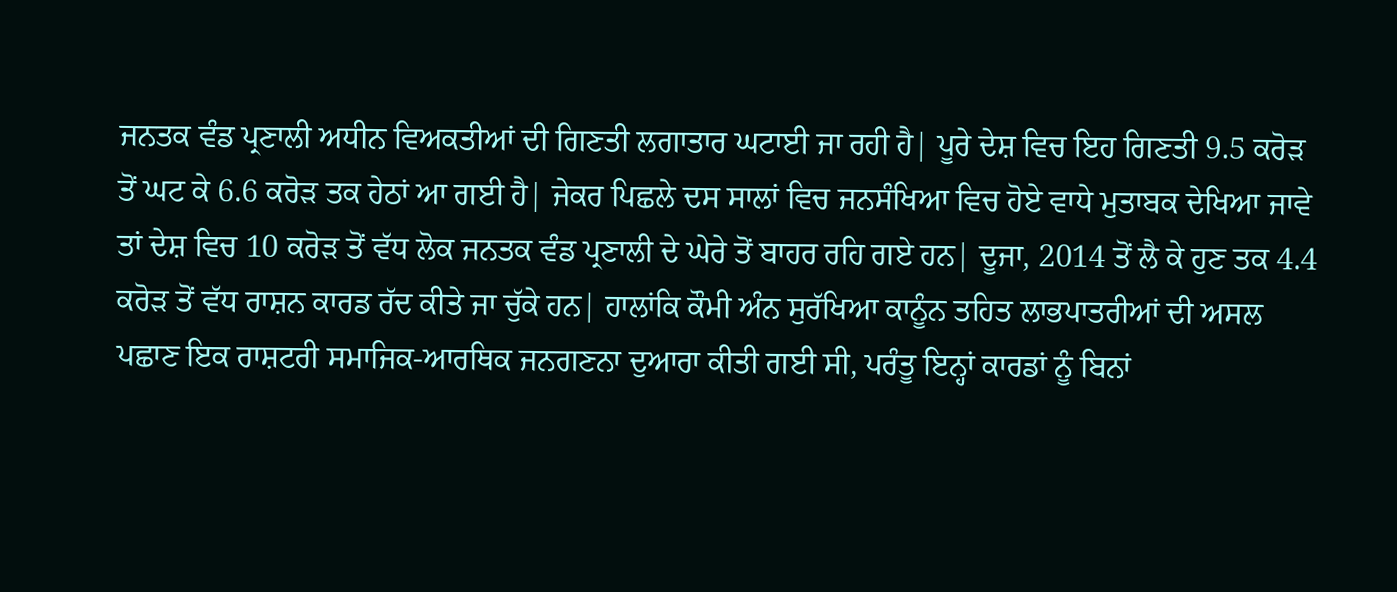ਜਨਤਕ ਵੰਡ ਪ੍ਰਣਾਲੀ ਅਧੀਨ ਵਿਅਕਤੀਆਂ ਦੀ ਗਿਣਤੀ ਲਗਾਤਾਰ ਘਟਾਈ ਜਾ ਰਹੀ ਹੈ| ਪੂਰੇ ਦੇਸ਼ ਵਿਚ ਇਹ ਗਿਣਤੀ 9.5 ਕਰੋੜ ਤੋਂ ਘਟ ਕੇ 6.6 ਕਰੋੜ ਤਕ ਹੇਠਾਂ ਆ ਗਈ ਹੈ| ਜੇਕਰ ਪਿਛਲੇ ਦਸ ਸਾਲਾਂ ਵਿਚ ਜਨਸੰਖਿਆ ਵਿਚ ਹੋਏ ਵਾਧੇ ਮੁਤਾਬਕ ਦੇਖਿਆ ਜਾਵੇ ਤਾਂ ਦੇਸ਼ ਵਿਚ 10 ਕਰੋੜ ਤੋਂ ਵੱਧ ਲੋਕ ਜਨਤਕ ਵੰਡ ਪ੍ਰਣਾਲੀ ਦੇ ਘੇਰੇ ਤੋਂ ਬਾਹਰ ਰਹਿ ਗਏ ਹਨ| ਦੂਜਾ, 2014 ਤੋਂ ਲੈ ਕੇ ਹੁਣ ਤਕ 4.4 ਕਰੋੜ ਤੋਂ ਵੱਧ ਰਾਸ਼ਨ ਕਾਰਡ ਰੱਦ ਕੀਤੇ ਜਾ ਚੁੱਕੇ ਹਨ| ਹਾਲਾਂਕਿ ਕੌਮੀ ਅੰਨ ਸੁਰੱਖਿਆ ਕਾਨੂੰਨ ਤਹਿਤ ਲਾਭਪਾਤਰੀਆਂ ਦੀ ਅਸਲ ਪਛਾਣ ਇਕ ਰਾਸ਼ਟਰੀ ਸਮਾਜਿਕ-ਆਰਥਿਕ ਜਨਗਣਨਾ ਦੁਆਰਾ ਕੀਤੀ ਗਈ ਸੀ, ਪਰੰਤੂ ਇਨ੍ਹਾਂ ਕਾਰਡਾਂ ਨੂੰ ਬਿਨਾਂ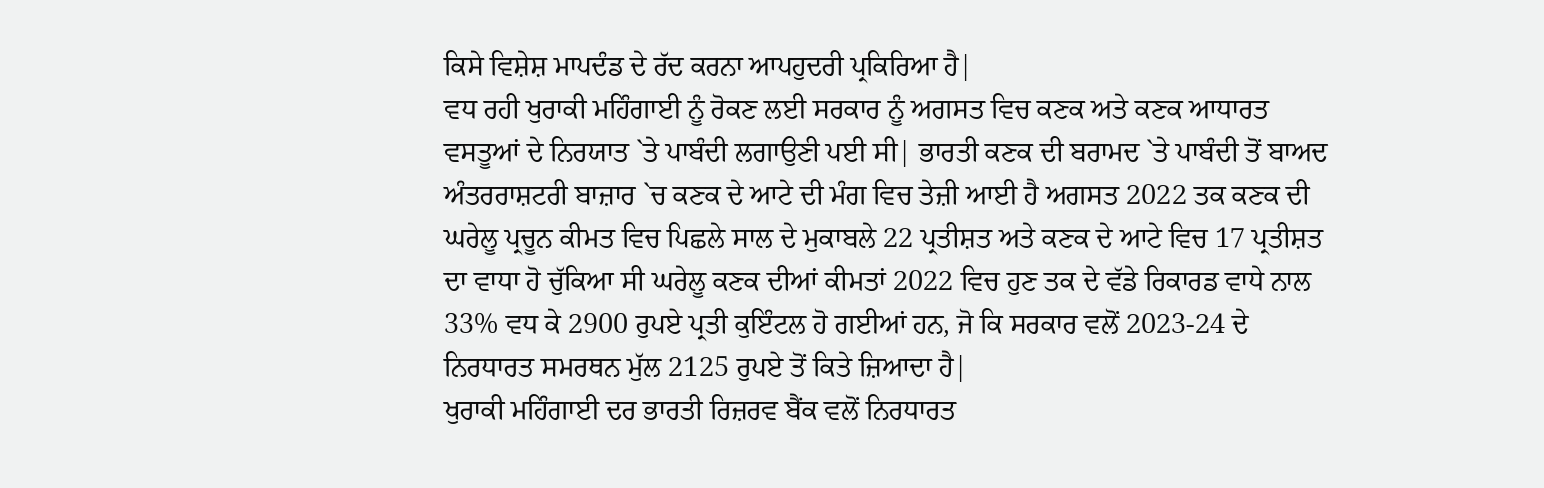ਕਿਸੇ ਵਿਸ਼ੇਸ਼ ਮਾਪਦੰਡ ਦੇ ਰੱਦ ਕਰਨਾ ਆਪਹੁਦਰੀ ਪ੍ਰਕਿਰਿਆ ਹੈ|
ਵਧ ਰਹੀ ਖੁਰਾਕੀ ਮਹਿੰਗਾਈ ਨੂੰ ਰੋਕਣ ਲਈ ਸਰਕਾਰ ਨੂੰ ਅਗਸਤ ਵਿਚ ਕਣਕ ਅਤੇ ਕਣਕ ਆਧਾਰਤ ਵਸਤੂਆਂ ਦੇ ਨਿਰਯਾਤ `ਤੇ ਪਾਬੰਦੀ ਲਗਾਉਣੀ ਪਈ ਸੀ| ਭਾਰਤੀ ਕਣਕ ਦੀ ਬਰਾਮਦ `ਤੇ ਪਾਬੰਦੀ ਤੋਂ ਬਾਅਦ ਅੰਤਰਰਾਸ਼ਟਰੀ ਬਾਜ਼ਾਰ `ਚ ਕਣਕ ਦੇ ਆਟੇ ਦੀ ਮੰਗ ਵਿਚ ਤੇਜ਼ੀ ਆਈ ਹੈ ਅਗਸਤ 2022 ਤਕ ਕਣਕ ਦੀ ਘਰੇਲੂ ਪ੍ਰਚੂਨ ਕੀਮਤ ਵਿਚ ਪਿਛਲੇ ਸਾਲ ਦੇ ਮੁਕਾਬਲੇ 22 ਪ੍ਰਤੀਸ਼ਤ ਅਤੇ ਕਣਕ ਦੇ ਆਟੇ ਵਿਚ 17 ਪ੍ਰਤੀਸ਼ਤ ਦਾ ਵਾਧਾ ਹੋ ਚੁੱਕਿਆ ਸੀ ਘਰੇਲੂ ਕਣਕ ਦੀਆਂ ਕੀਮਤਾਂ 2022 ਵਿਚ ਹੁਣ ਤਕ ਦੇ ਵੱਡੇ ਰਿਕਾਰਡ ਵਾਧੇ ਨਾਲ 33% ਵਧ ਕੇ 2900 ਰੁਪਏ ਪ੍ਰਤੀ ਕੁਇੰਟਲ ਹੋ ਗਈਆਂ ਹਨ, ਜੋ ਕਿ ਸਰਕਾਰ ਵਲੋਂ 2023-24 ਦੇ ਨਿਰਧਾਰਤ ਸਮਰਥਨ ਮੁੱਲ 2125 ਰੁਪਏ ਤੋਂ ਕਿਤੇ ਜ਼ਿਆਦਾ ਹੈ|
ਖੁਰਾਕੀ ਮਹਿੰਗਾਈ ਦਰ ਭਾਰਤੀ ਰਿਜ਼ਰਵ ਬੈਂਕ ਵਲੋਂ ਨਿਰਧਾਰਤ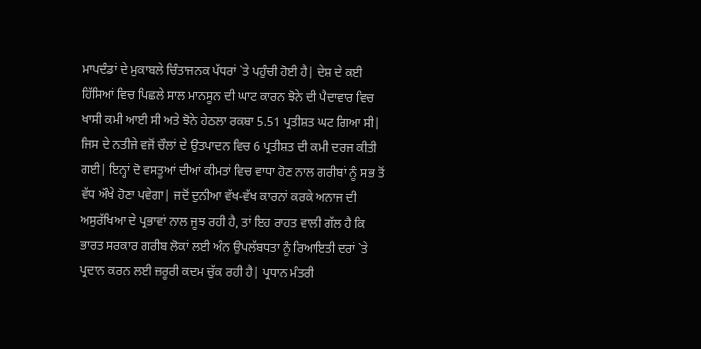ਮਾਪਦੰਡਾਂ ਦੇ ਮੁਕਾਬਲੇ ਚਿੰਤਾਜਨਕ ਪੱਧਰਾਂ `ਤੇ ਪਹੁੰਚੀ ਹੋਈ ਹੈ| ਦੇਸ਼ ਦੇ ਕਈ ਹਿੱਸਿਆਂ ਵਿਚ ਪਿਛਲੇ ਸਾਲ ਮਾਨਸੂਨ ਦੀ ਘਾਟ ਕਾਰਨ ਝੋਨੇ ਦੀ ਪੈਦਾਵਾਰ ਵਿਚ ਖਾਸੀ ਕਮੀ ਆਈ ਸੀ ਅਤੇ ਝੋਨੇ ਹੇਠਲਾ ਰਕਬਾ 5.51 ਪ੍ਰਤੀਸ਼ਤ ਘਟ ਗਿਆ ਸੀ| ਜਿਸ ਦੇ ਨਤੀਜੇ ਵਜੋਂ ਚੌਲਾਂ ਦੇ ਉਤਪਾਦਨ ਵਿਚ 6 ਪ੍ਰਤੀਸ਼ਤ ਦੀ ਕਮੀ ਦਰਜ ਕੀਤੀ ਗਈ| ਇਨ੍ਹਾਂ ਦੋ ਵਸਤੂਆਂ ਦੀਆਂ ਕੀਮਤਾਂ ਵਿਚ ਵਾਧਾ ਹੋਣ ਨਾਲ ਗਰੀਬਾਂ ਨੂੰ ਸਭ ਤੋਂ ਵੱਧ ਔਖੇ ਹੋਣਾ ਪਵੇਗਾ| ਜਦੋਂ ਦੁਨੀਆ ਵੱਖ-ਵੱਖ ਕਾਰਨਾਂ ਕਰਕੇ ਅਨਾਜ ਦੀ ਅਸੁਰੱਖਿਆ ਦੇ ਪ੍ਰਭਾਵਾਂ ਨਾਲ ਜੂਝ ਰਹੀ ਹੈ, ਤਾਂ ਇਹ ਰਾਹਤ ਵਾਲੀ ਗੱਲ ਹੈ ਕਿ ਭਾਰਤ ਸਰਕਾਰ ਗਰੀਬ ਲੋਕਾਂ ਲਈ ਅੰਨ ਉਪਲੱਬਧਤਾ ਨੂੰ ਰਿਆਇਤੀ ਦਰਾਂ `ਤੇ ਪ੍ਰਦਾਨ ਕਰਨ ਲਈ ਜ਼ਰੂਰੀ ਕਦਮ ਚੁੱਕ ਰਹੀ ਹੈ| ਪ੍ਰਧਾਨ ਮੰਤਰੀ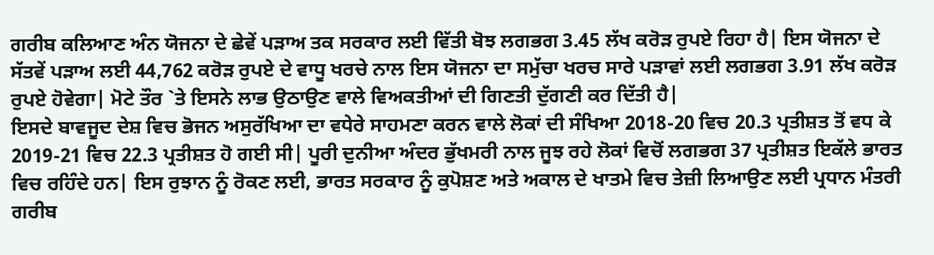ਗਰੀਬ ਕਲਿਆਣ ਅੰਨ ਯੋਜਨਾ ਦੇ ਛੇਵੇਂ ਪੜਾਅ ਤਕ ਸਰਕਾਰ ਲਈ ਵਿੱਤੀ ਬੋਝ ਲਗਭਗ 3.45 ਲੱਖ ਕਰੋੜ ਰੁਪਏ ਰਿਹਾ ਹੈ| ਇਸ ਯੋਜਨਾ ਦੇ ਸੱਤਵੇਂ ਪੜਾਅ ਲਈ 44,762 ਕਰੋੜ ਰੁਪਏ ਦੇ ਵਾਧੂ ਖਰਚੇ ਨਾਲ ਇਸ ਯੋਜਨਾ ਦਾ ਸਮੁੱਚਾ ਖਰਚ ਸਾਰੇ ਪੜਾਵਾਂ ਲਈ ਲਗਭਗ 3.91 ਲੱਖ ਕਰੋੜ ਰੁਪਏ ਹੋਵੇਗਾ| ਮੋਟੇ ਤੌਰ `ਤੇ ਇਸਨੇ ਲਾਭ ਉਠਾਉਣ ਵਾਲੇ ਵਿਅਕਤੀਆਂ ਦੀ ਗਿਣਤੀ ਦੁੱਗਣੀ ਕਰ ਦਿੱਤੀ ਹੈ|
ਇਸਦੇ ਬਾਵਜੂਦ ਦੇਸ਼ ਵਿਚ ਭੋਜਨ ਅਸੁਰੱਖਿਆ ਦਾ ਵਧੇਰੇ ਸਾਹਮਣਾ ਕਰਨ ਵਾਲੇ ਲੋਕਾਂ ਦੀ ਸੰਖਿਆ 2018-20 ਵਿਚ 20.3 ਪ੍ਰਤੀਸ਼ਤ ਤੋਂ ਵਧ ਕੇ 2019-21 ਵਿਚ 22.3 ਪ੍ਰਤੀਸ਼ਤ ਹੋ ਗਈ ਸੀ| ਪੂਰੀ ਦੁਨੀਆ ਅੰਦਰ ਭੁੱਖਮਰੀ ਨਾਲ ਜੂਝ ਰਹੇ ਲੋਕਾਂ ਵਿਚੋਂ ਲਗਭਗ 37 ਪ੍ਰਤੀਸ਼ਤ ਇਕੱਲੇ ਭਾਰਤ ਵਿਚ ਰਹਿੰਦੇ ਹਨ| ਇਸ ਰੁਝਾਨ ਨੂੰ ਰੋਕਣ ਲਈ, ਭਾਰਤ ਸਰਕਾਰ ਨੂੰ ਕੁਪੋਸ਼ਣ ਅਤੇ ਅਕਾਲ ਦੇ ਖਾਤਮੇ ਵਿਚ ਤੇਜ਼ੀ ਲਿਆਉਣ ਲਈ ਪ੍ਰਧਾਨ ਮੰਤਰੀ ਗਰੀਬ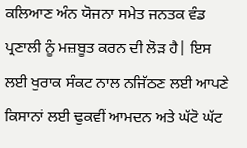ਕਲਿਆਣ ਅੰਨ ਯੋਜਨਾ ਸਮੇਤ ਜਨਤਕ ਵੰਡ ਪ੍ਰਣਾਲੀ ਨੂੰ ਮਜ਼ਬੂਤ ਕਰਨ ਦੀ ਲੋੜ ਹੈ| ਇਸ ਲਈ ਖੁਰਾਕ ਸੰਕਟ ਨਾਲ ਨਜਿੱਠਣ ਲਈ ਆਪਣੇ ਕਿਸਾਨਾਂ ਲਈ ਢੁਕਵੀਂ ਆਮਦਨ ਅਤੇ ਘੱਟੋ ਘੱਟ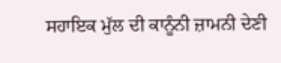ਸਹਾਇਕ ਮੁੱਲ ਦੀ ਕਾਨੂੰਨੀ ਜ਼ਾਮਨੀ ਦੇਣੀ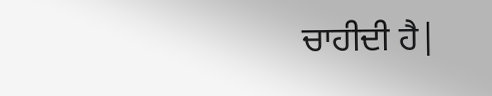ਚਾਹੀਦੀ ਹੈ|